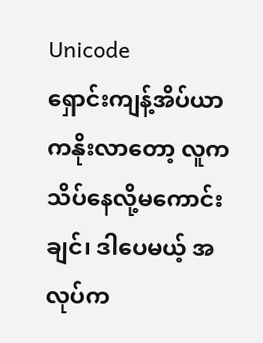Unicode
ရှောင်းကျန့်အိပ်ယာကနိုးလာတော့ လူကသိပ်နေလို့မကောင်းချင်၊ ဒါပေမယ့် အလုပ်က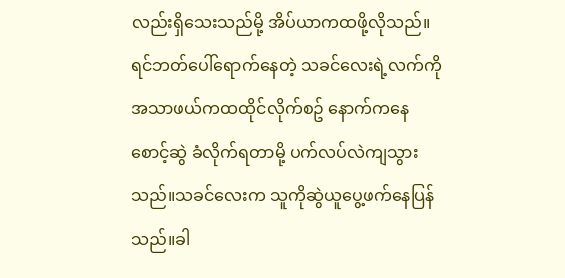လည်းရှိသေးသည်မို့ အိပ်ယာကထဖို့လိုသည်။ ရင်ဘတ်ပေါ်ရောက်နေတဲ့ သခင်လေးရဲ့လက်ကို အသာဖယ်ကထထိုင်လိုက်စဥ် နောက်ကနေစောင့်ဆွဲ ခံလိုက်ရတာမို့ ပက်လပ်လဲကျသွားသည်။သခင်လေးက သူကိုဆွဲယူပွေ့ဖက်နေပြန်သည်။ခါ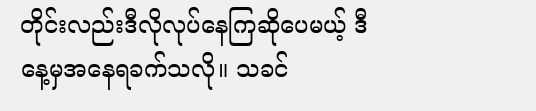တိုင်းလည်းဒီလိုလုပ်နေကြဆိုပေမယ့် ဒီနေ့မှအနေရခက်သလို။ သခင်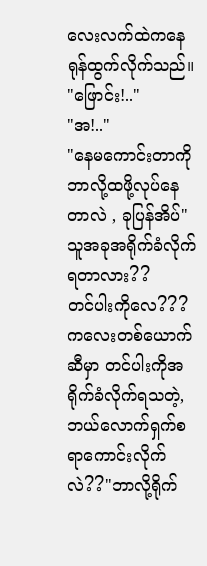လေးလက်ထဲကနေ ရုန်ထွက်လိုက်သည်။
"ဖြောင်း!.."
"အ!.."
"နေမကောင်းတာကို ဘာလို့ထဖို့လုပ်နေတာလဲ , ခုပြန်အိပ်"သူအခုအရိုက်ခံလိုက်ရတာလား??
တင်ပါးကိုလေ???
ကလေးတစ်ယောက်ဆီမှာ တင်ပါးကိုအရိုက်ခံလိုက်ရသတဲ့, ဘယ်လောက်ရှက်စရာကောင်းလိုက်လဲ??"ဘာလို့ရိုက်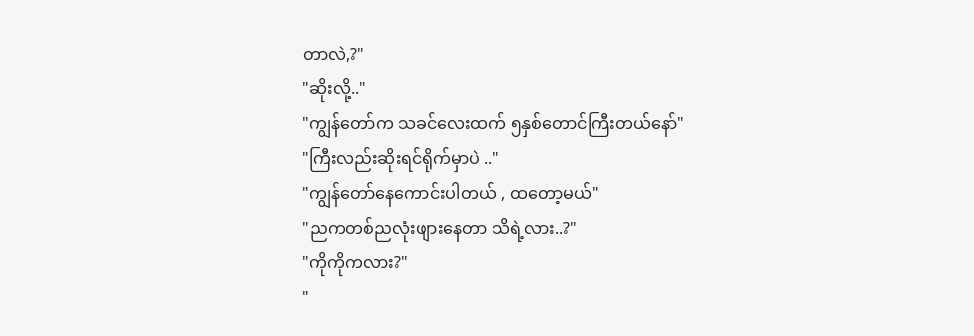တာလဲ,?"
"ဆိုးလို့.."
"ကျွန်တော်က သခင်လေးထက် ၅နှစ်တောင်ကြီးတယ်နော်"
"ကြီးလည်းဆိုးရင်ရိုက်မှာပဲ .."
"ကျွန်တော်နေကောင်းပါတယ် , ထတော့မယ်"
"ညကတစ်ညလုံးဖျားနေတာ သိရဲ့လား..?"
"ကိုကိုကလား?"
"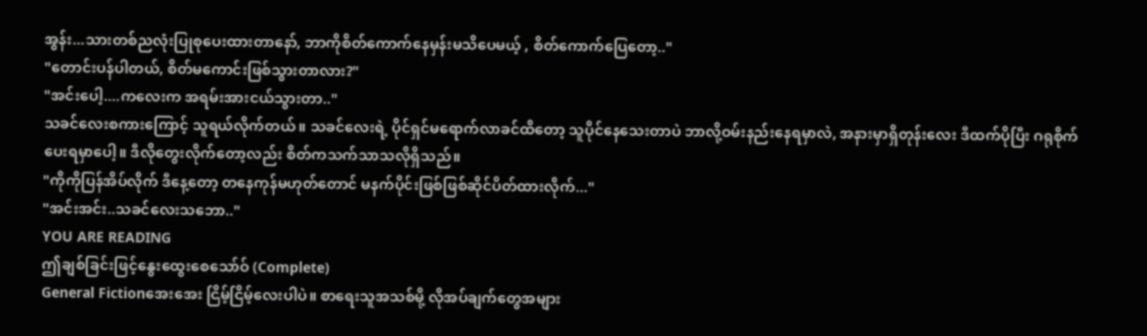အွန်း...သားတစ်ညလုံးပြုစုပေးထားတာနော်, ဘာကိုစိတ်ကောက်နေမှန်းမသိပေမယ့် , စိတ်ကောက်ပြေတော့.."
"တောင်းပန်ပါတယ်, စိတ်မကောင်းဖြစ်သွားတာလား?"
"အင်းပေါ့....ကလေးက အရမ်းအားငယ်သွားတာ.."
သခင်လေးစကားကြောင့် သူရယ်လိုက်တယ်။ သခင်လေးရဲ့ ပိုင်ရှင်မရောက်လာခင်ထိတော့ သူပိုင်နေသေးတာပဲ ဘာလို့ဝမ်းနည်းနေရမှာလဲ, အနားမှာရှိတုန်းလေး ဒီထက်ပိုပြီး ဂရုစိုက်ပေးရမှာပေါ့။ ဒီလိုတွေးလိုက်တော့လည်း စိတ်ကသက်သာသလိုရှိသည်။
"ကိုကိုပြန်အိပ်လိုက် ဒီနေ့တော့ တနေကုန်မဟုတ်တောင် မနက်ပိုင်းဖြစ်ဖြစ်ဆိုင်ပိတ်ထားလိုက်..."
"အင်းအင်း..သခင်လေးသဘော.."
YOU ARE READING
ဤချစ်ခြင်းဖြင့်နွေးထွေးစေသော်ဝ် (Complete)
General Fictionအေးအေး ငြိမ့်ငြိမ့်လေးပါပဲ။ စာရေးသူအသစ်မို့ လိုအပ်ချက်တွေအများ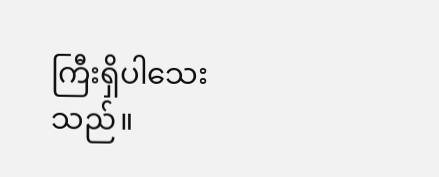ကြီးရှိပါသေးသည်။